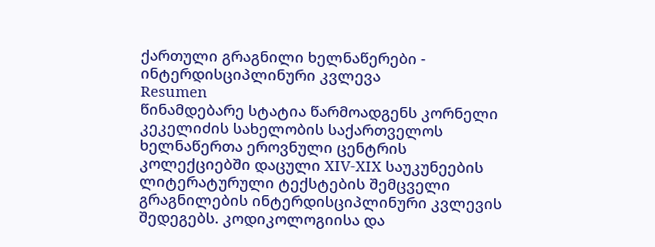ქართული გრაგნილი ხელნაწერები - ინტერდისციპლინური კვლევა
Resumen
წინამდებარე სტატია წარმოადგენს კორნელი კეკელიძის სახელობის საქართველოს ხელნაწერთა ეროვნული ცენტრის კოლექციებში დაცული XIV-XIX საუკუნეების ლიტერატურული ტექსტების შემცველი გრაგნილების ინტერდისციპლინური კვლევის შედეგებს. კოდიკოლოგიისა და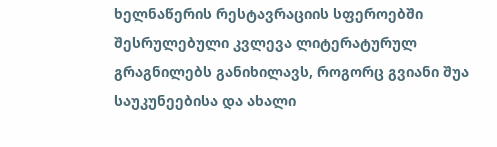ხელნაწერის რესტავრაციის სფეროებში შესრულებული კვლევა ლიტერატურულ გრაგნილებს განიხილავს, როგორც გვიანი შუა საუკუნეებისა და ახალი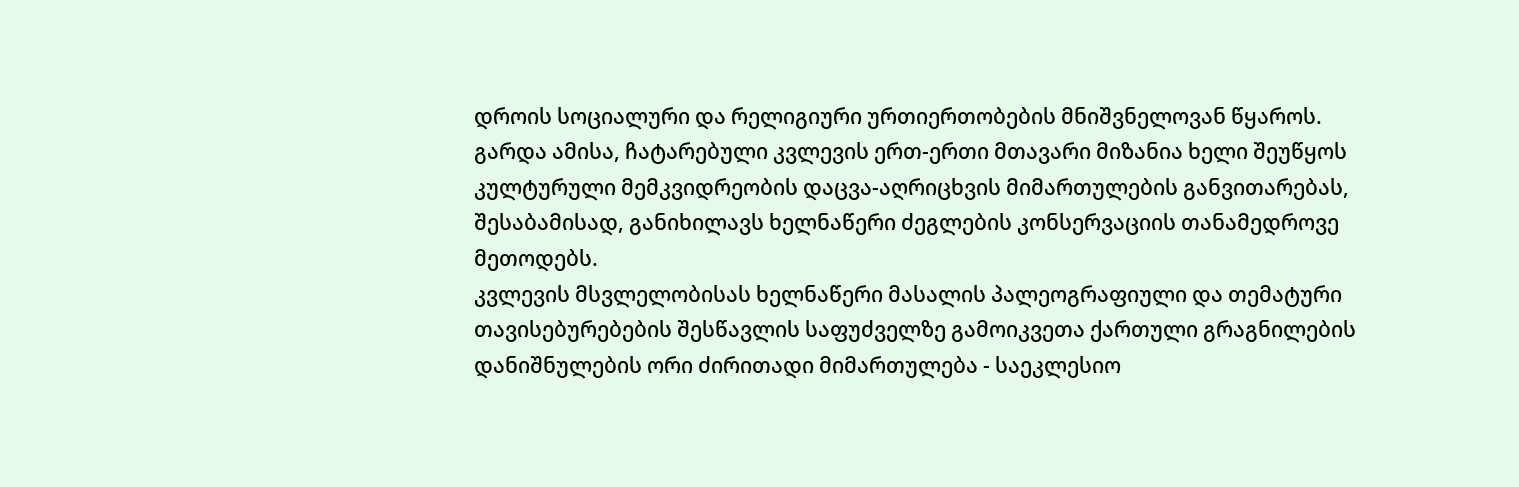დროის სოციალური და რელიგიური ურთიერთობების მნიშვნელოვან წყაროს. გარდა ამისა, ჩატარებული კვლევის ერთ-ერთი მთავარი მიზანია ხელი შეუწყოს კულტურული მემკვიდრეობის დაცვა-აღრიცხვის მიმართულების განვითარებას, შესაბამისად, განიხილავს ხელნაწერი ძეგლების კონსერვაციის თანამედროვე მეთოდებს.
კვლევის მსვლელობისას ხელნაწერი მასალის პალეოგრაფიული და თემატური თავისებურებების შესწავლის საფუძველზე გამოიკვეთა ქართული გრაგნილების დანიშნულების ორი ძირითადი მიმართულება - საეკლესიო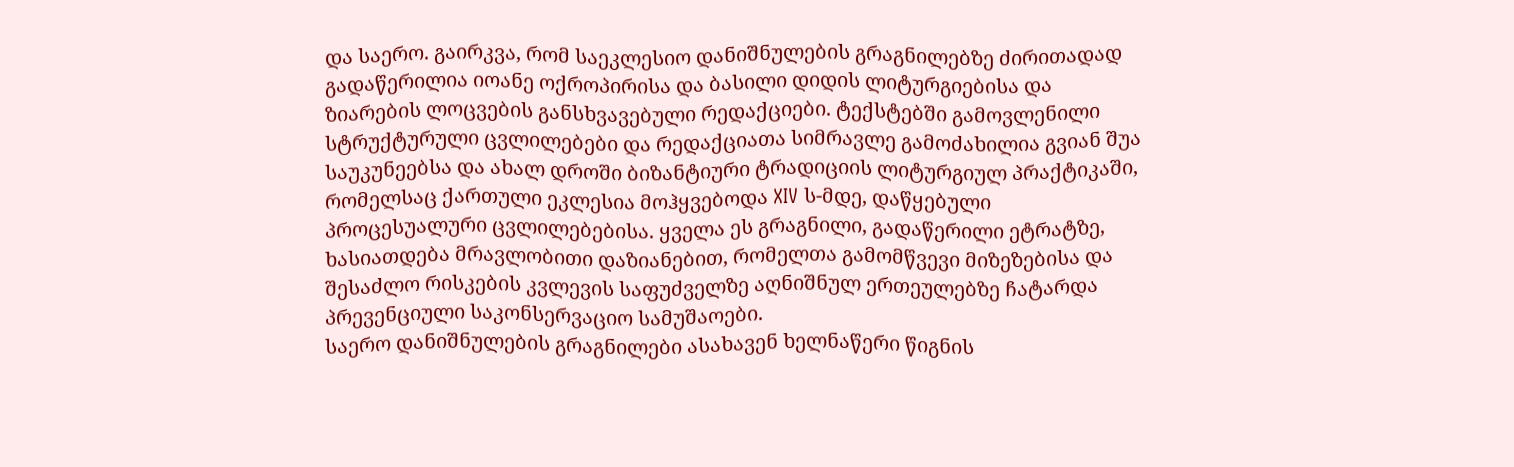და საერო. გაირკვა, რომ საეკლესიო დანიშნულების გრაგნილებზე ძირითადად გადაწერილია იოანე ოქროპირისა და ბასილი დიდის ლიტურგიებისა და ზიარების ლოცვების განსხვავებული რედაქციები. ტექსტებში გამოვლენილი სტრუქტურული ცვლილებები და რედაქციათა სიმრავლე გამოძახილია გვიან შუა საუკუნეებსა და ახალ დროში ბიზანტიური ტრადიციის ლიტურგიულ პრაქტიკაში, რომელსაც ქართული ეკლესია მოჰყვებოდა XIV ს-მდე, დაწყებული პროცესუალური ცვლილებებისა. ყველა ეს გრაგნილი, გადაწერილი ეტრატზე, ხასიათდება მრავლობითი დაზიანებით, რომელთა გამომწვევი მიზეზებისა და შესაძლო რისკების კვლევის საფუძველზე აღნიშნულ ერთეულებზე ჩატარდა პრევენციული საკონსერვაციო სამუშაოები.
საერო დანიშნულების გრაგნილები ასახავენ ხელნაწერი წიგნის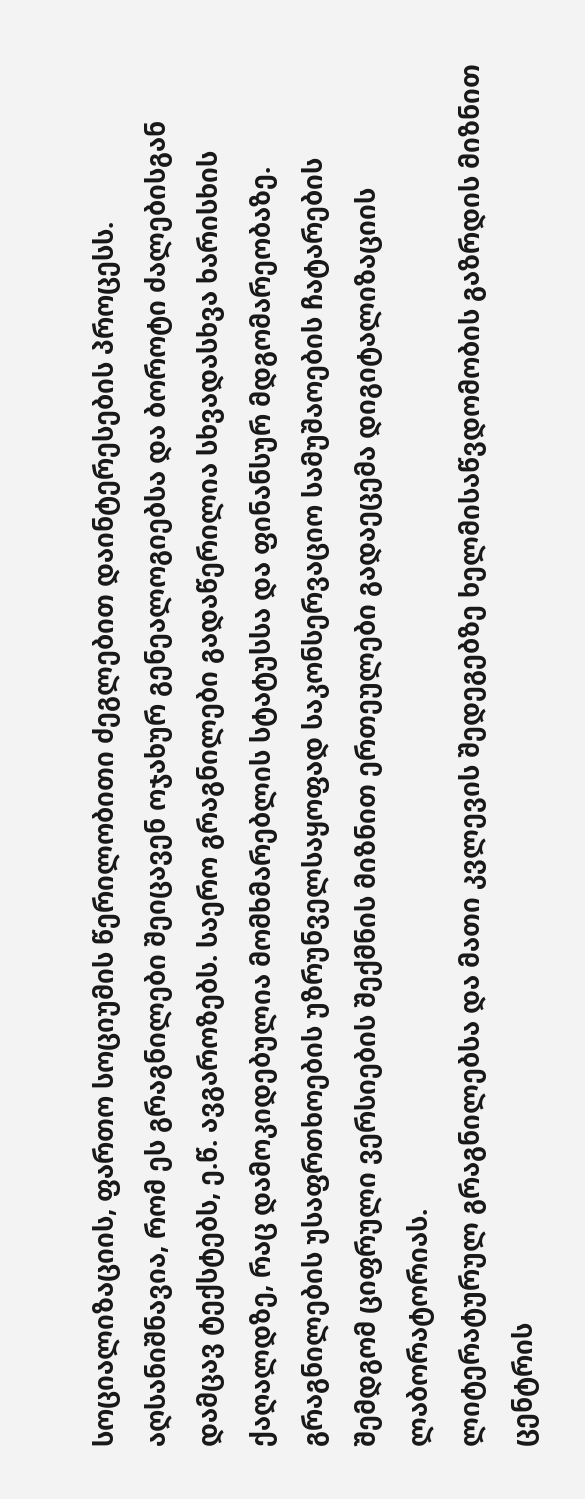სოციალიზაციის, ფართო სოციუმის წერილობითი ძეგლებით დაინტერესების პროცესს. აღსანიშნავია, რომ ეს გრაგნილები შეიცავენ ოჯახურ გენეალოგიებსა და ბოროტი ძალებისგან დამცავ ტექსტებს, ე.წ. ავგაროზებს. საერო გრაგნილები გადაწერილია სხვადასხვა ხარისხის ქაღალდზე, რაც დამოკიდებულია მომხმარებლის სტატუსსა და ფინანსურ მდგომარეობაზე.
გრაგნილების უსაფრთხოების უზრუნველსაყოფად საკონსერვაციო სამუშაოების ჩატარების შემდგომ ციფრული ვერსიების შექმნის მიზნით ერთეულები გადაეცემა დიგიტალიზაციის ლაბორატორიას.
ლიტერატურულ გრაგნილებსა და მათი კვლევის შედეგებზე ხელმისაწვდომობის გაზრდის მიზნით ცენტრის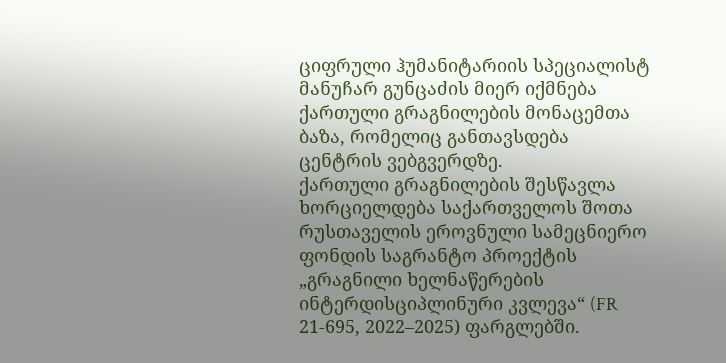ციფრული ჰუმანიტარიის სპეციალისტ მანუჩარ გუნცაძის მიერ იქმნება ქართული გრაგნილების მონაცემთა ბაზა, რომელიც განთავსდება ცენტრის ვებგვერდზე.
ქართული გრაგნილების შესწავლა ხორციელდება საქართველოს შოთა რუსთაველის ეროვნული სამეცნიერო ფონდის საგრანტო პროექტის „გრაგნილი ხელნაწერების ინტერდისციპლინური კვლევა“ (FR 21-695, 2022–2025) ფარგლებში.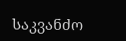საკვანძო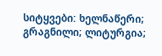სიტყვები: ხელნაწერი; გრაგნილი; ლიტურგია;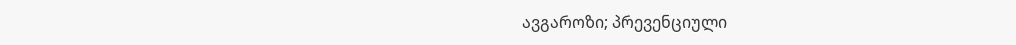ავგაროზი; პრევენციული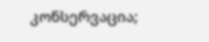კონსერვაცია;